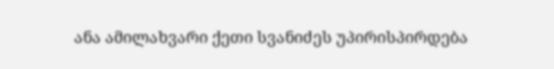ანა ამილახვარი ქეთი სვანიძეს უპირისპირდება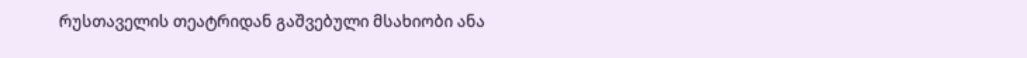რუსთაველის თეატრიდან გაშვებული მსახიობი ანა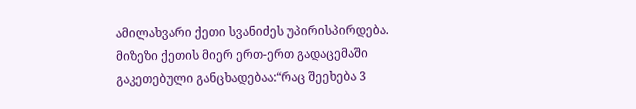ამილახვარი ქეთი სვანიძეს უპირისპირდება. მიზეზი ქეთის მიერ ერთ-ერთ გადაცემაში გაკეთებული განცხადებაა:“რაც შეეხება 3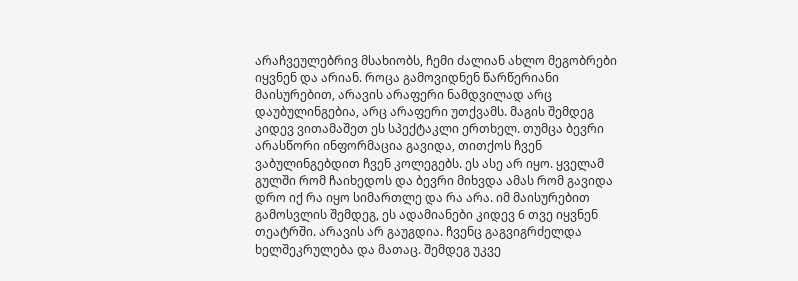არაჩვეულებრივ მსახიობს, ჩემი ძალიან ახლო მეგობრები იყვნენ და არიან. როცა გამოვიდნენ წარწერიანი მაისურებით, არავის არაფერი ნამდვილად არც დაუბულინგებია, არც არაფერი უთქვამს. მაგის შემდეგ კიდევ ვითამაშეთ ეს სპექტაკლი ერთხელ. თუმცა ბევრი არასწორი ინფორმაცია გავიდა, თითქოს ჩვენ ვაბულინგებდით ჩვენ კოლეგებს. ეს ასე არ იყო. ყველამ გულში რომ ჩაიხედოს და ბევრი მიხვდა ამას რომ გავიდა დრო იქ რა იყო სიმართლე და რა არა. იმ მაისურებით გამოსვლის შემდეგ, ეს ადამიანები კიდევ 6 თვე იყვნენ თეატრში. არავის არ გაუგდია. ჩვენც გაგვიგრძელდა ხელშეკრულება და მათაც. შემდეგ უკვე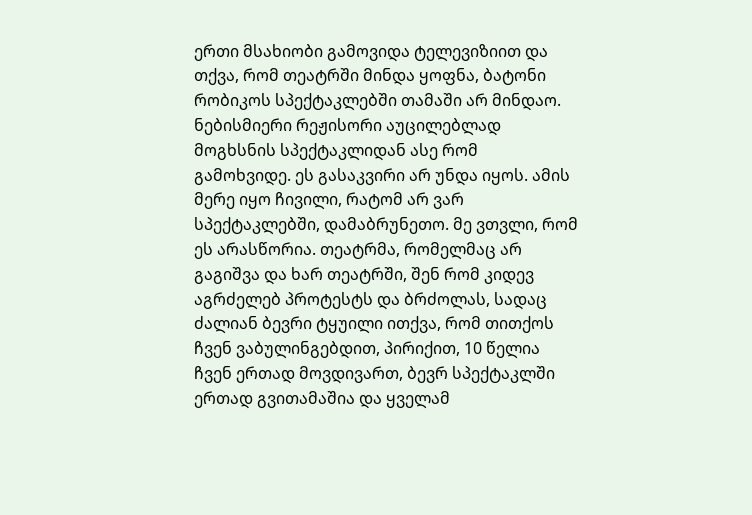ერთი მსახიობი გამოვიდა ტელევიზიით და თქვა, რომ თეატრში მინდა ყოფნა, ბატონი რობიკოს სპექტაკლებში თამაში არ მინდაო. ნებისმიერი რეჟისორი აუცილებლად მოგხსნის სპექტაკლიდან ასე რომ გამოხვიდე. ეს გასაკვირი არ უნდა იყოს. ამის მერე იყო ჩივილი, რატომ არ ვარ სპექტაკლებში, დამაბრუნეთო. მე ვთვლი, რომ ეს არასწორია. თეატრმა, რომელმაც არ გაგიშვა და ხარ თეატრში, შენ რომ კიდევ აგრძელებ პროტესტს და ბრძოლას, სადაც ძალიან ბევრი ტყუილი ითქვა, რომ თითქოს ჩვენ ვაბულინგებდით, პირიქით, 10 წელია ჩვენ ერთად მოვდივართ, ბევრ სპექტაკლში ერთად გვითამაშია და ყველამ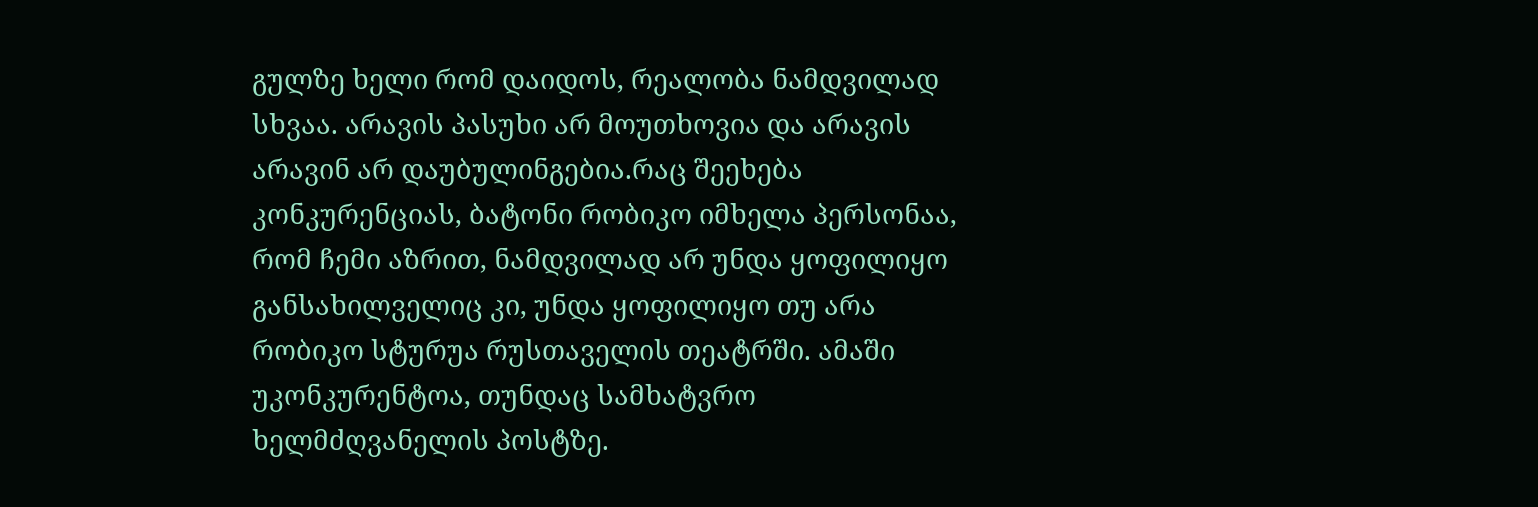გულზე ხელი რომ დაიდოს, რეალობა ნამდვილად სხვაა. არავის პასუხი არ მოუთხოვია და არავის არავინ არ დაუბულინგებია.რაც შეეხება კონკურენციას, ბატონი რობიკო იმხელა პერსონაა, რომ ჩემი აზრით, ნამდვილად არ უნდა ყოფილიყო განსახილველიც კი, უნდა ყოფილიყო თუ არა რობიკო სტურუა რუსთაველის თეატრში. ამაში უკონკურენტოა, თუნდაც სამხატვრო ხელმძღვანელის პოსტზე.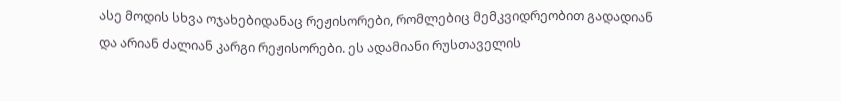ასე მოდის სხვა ოჯახებიდანაც რეჟისორები, რომლებიც მემკვიდრეობით გადადიან და არიან ძალიან კარგი რეჟისორები. ეს ადამიანი რუსთაველის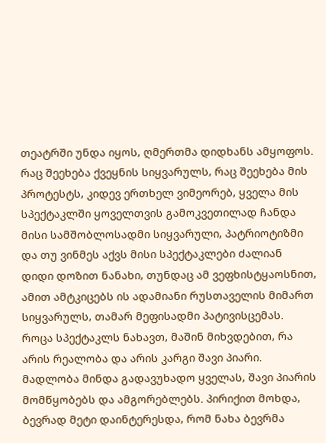თეატრში უნდა იყოს, ღმერთმა დიდხანს ამყოფოს. რაც შეეხება ქვეყნის სიყვარულს, რაც შეეხება მის პროტესტს, კიდევ ერთხელ ვიმეორებ, ყველა მის სპექტაკლში ყოველთვის გამოკვეთილად ჩანდა მისი სამშობლოსადმი სიყვარული, პატრიოტიზმი და თუ ვინმეს აქვს მისი სპექტაკლები ძალიან დიდი დოზით ნანახი, თუნდაც ამ ვეფხისტყაოსნით, ამით ამტკიცებს ის ადამიანი რუსთაველის მიმართ სიყვარულს, თამარ მეფისადმი პატივისცემას. როცა სპექტაკლს ნახავთ, მაშინ მიხვდებით, რა არის რეალობა და არის კარგი შავი პიარი. მადლობა მინდა გადავუხადო ყველას, შავი პიარის მომწყობებს და ამგორებლებს. პირიქით მოხდა, ბევრად მეტი დაინტერესდა, რომ ნახა ბევრმა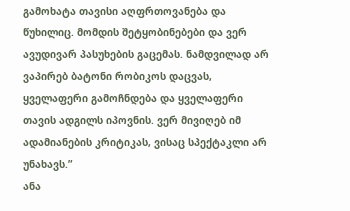გამოხატა თავისი აღფრთოვანება და წუხილიც. მომდის შეტყობინებები და ვერ ავუდივარ პასუხების გაცემას. ნამდვილად არ ვაპირებ ბატონი რობიკოს დაცვას, ყველაფერი გამოჩნდება და ყველაფერი თავის ადგილს იპოვნის. ვერ მივიღებ იმ ადამიანების კრიტიკას, ვისაც სპექტაკლი არ უნახავს.”
ანა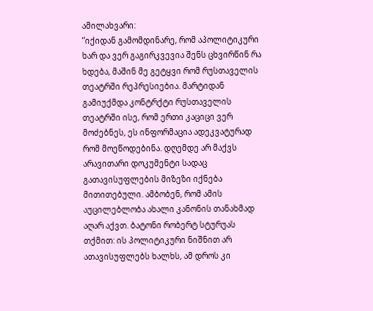ამილახვარი:
“იქიდან გამომდინარე, რომ აპოლიტიკური ხარ და ვერ გაგირკვევია შენს ცხვირწინ რა ხდება, მაშინ მე გეტყვი რომ რუსთაველის თეატრში რეპრესიებია. მარტიდან გამიუქმდა კონტრქტი რუსთაველის თეატრში ისე, რომ ერთი კაციცი ვერ მოძებნეს, ეს ინფორმაცია ადეკვატურად რომ მოეწოდებინა. დღემდე არ მაქვს არავითარი დოკუმენტი სადაც გათავისუფლების მიზეზი იქნება მითითებული. ამბობენ, რომ ამის აუცილებლობა ახალი კანონის თანახმად აღარ აქვთ. ბატონი რობერტ სტურუას თქმით: ის პოლიტიკური ნიშნით არ ათავისუფლებს ხალხს, ამ დროს კი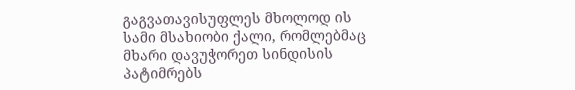გაგვათავისუფლეს მხოლოდ ის სამი მსახიობი ქალი, რომლებმაც მხარი დავუჭორეთ სინდისის პატიმრებს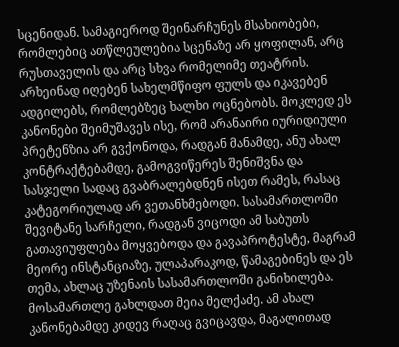სცენიდან. სამაგიეროდ შეინარჩუნეს მსახიობები, რომლებიც ათწლეულებია სცენაზე არ ყოფილან, არც რუსთაველის და არც სხვა რომელიმე თეატრის. არხეინად იღებენ სახელმწიფო ფულს და იკავებენ ადგილებს, რომლებზეც ხალხი ოცნებობს. მოკლედ ეს კანონები შეიმუშავეს ისე, რომ არანაირი იურიდიული პრეტენზია არ გვქონოდა, რადგან მანამდე, ანუ ახალ კონტრაქტებამდე, გამოგვიწერეს შენიშვნა და სასჯელი სადაც გვაბრალებდნენ ისეთ რამეს, რასაც კატეგორიულად არ ვეთანხმებოდი. სასამართლოში შევიტანე სარჩელი, რადგან ვიცოდი ამ საბუთს გათავიუფლება მოყვებოდა და გავაპროტესტე, მაგრამ მეორე ინსტანციაზე, ულაპარაკოდ, წამაგებინეს და ეს თემა, ახლაც უზენაის სასამართლოში განიხილება. მოსამართლე გახლდათ მეია მელქაძე. ამ ახალ კანონებამდე კიდევ რაღაც გვიცავდა, მაგალითად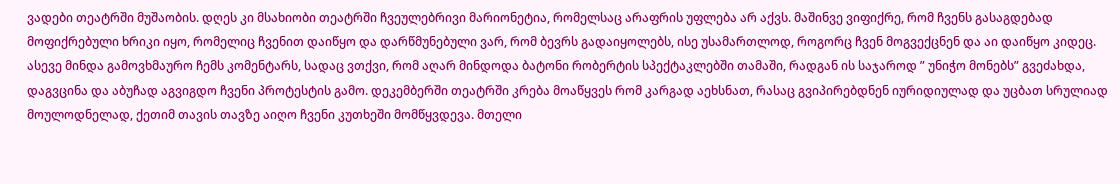ვადები თეატრში მუშაობის. დღეს კი მსახიობი თეატრში ჩვეულებრივი მარიონეტია, რომელსაც არაფრის უფლება არ აქვს. მაშინვე ვიფიქრე, რომ ჩვენს გასაგდებად მოფიქრებული ხრიკი იყო, რომელიც ჩვენით დაიწყო და დარწმუნებული ვარ, რომ ბევრს გადაიყოლებს, ისე უსამართლოდ, როგორც ჩვენ მოგვექცნენ და აი დაიწყო კიდეც. ასევე მინდა გამოვხმაურო ჩემს კომენტარს, სადაც ვთქვი, რომ აღარ მინდოდა ბატონი რობერტის სპექტაკლებში თამაში, რადგან ის საჯაროდ ” უნიჭო მონებს” გვეძახდა, დაგვცინა და აბუჩად აგვიგდო ჩვენი პროტესტის გამო. დეკემბერში თეატრში კრება მოაწყვეს რომ კარგად აეხსნათ, რასაც გვიპირებდნენ იურიდიულად და უცბათ სრულიად მოულოდნელად, ქეთიმ თავის თავზე აიღო ჩვენი კუთხეში მომწყვდევა. მთელი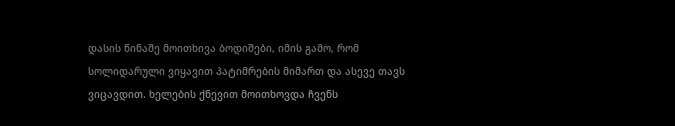დასის წინაშე მოითხივა ბოდიშები, იმის გამო, რომ სოლიდარული ვიყავით პატიმრების მიმართ და ასევე თავს ვიცავდით. ხელების ქნევით მოითხოვდა ჩვენს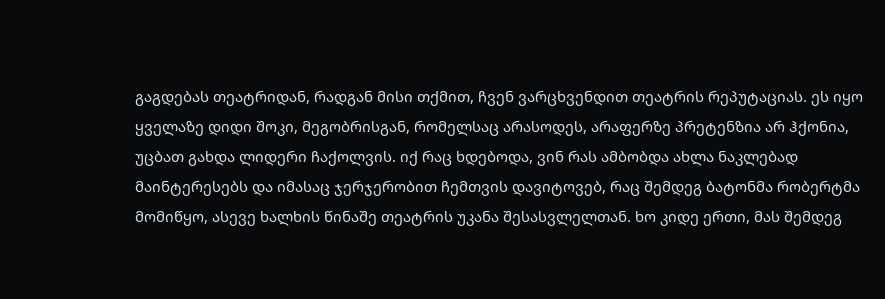გაგდებას თეატრიდან, რადგან მისი თქმით, ჩვენ ვარცხვენდით თეატრის რეპუტაციას. ეს იყო ყველაზე დიდი შოკი, მეგობრისგან, რომელსაც არასოდეს, არაფერზე პრეტენზია არ ჰქონია, უცბათ გახდა ლიდერი ჩაქოლვის. იქ რაც ხდებოდა, ვინ რას ამბობდა ახლა ნაკლებად მაინტერესებს და იმასაც ჯერჯერობით ჩემთვის დავიტოვებ, რაც შემდეგ ბატონმა რობერტმა მომიწყო, ასევე ხალხის წინაშე თეატრის უკანა შესასვლელთან. ხო კიდე ერთი, მას შემდეგ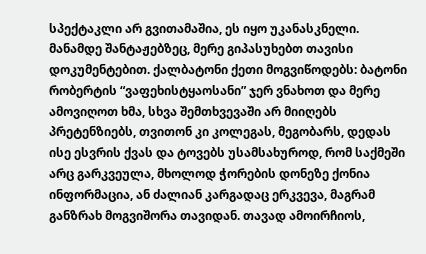სპექტაკლი არ გვითამაშია, ეს იყო უკანასკნელი. მანამდე შანტაჟებზეც, მერე გიპასუხებთ თავისი დოკუმენტებით. ქალბატონი ქეთი მოგვიწოდებს: ბატონი რობერტის “ვაფეხისტყაოსანი” ჯერ ვნახოთ და მერე ამოვიღოთ ხმა, სხვა შემთხვევაში არ მიიღებს პრეტენზიებს, თვითონ კი კოლეგას, მეგობარს, დედას ისე ესვრის ქვას და ტოვებს უსამსახუროდ, რომ საქმეში არც გარკვეულა, მხოლოდ ჭორების დონეზე ქონია ინფორმაცია, ან ძალიან კარგადაც ერკვევა, მაგრამ განზრახ მოგვიშორა თავიდან. თავად ამოირჩიოს,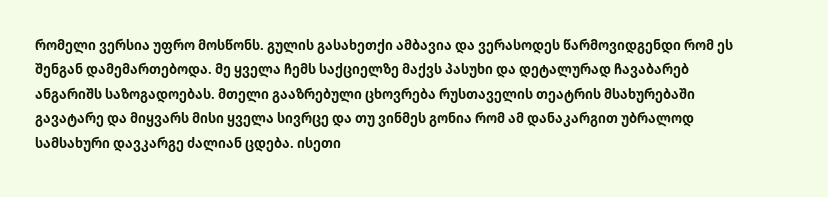რომელი ვერსია უფრო მოსწონს. გულის გასახეთქი ამბავია და ვერასოდეს წარმოვიდგენდი რომ ეს შენგან დამემართებოდა. მე ყველა ჩემს საქციელზე მაქვს პასუხი და დეტალურად ჩავაბარებ ანგარიშს საზოგადოებას. მთელი გააზრებული ცხოვრება რუსთაველის თეატრის მსახურებაში გავატარე და მიყვარს მისი ყველა სივრცე და თუ ვინმეს გონია რომ ამ დანაკარგით უბრალოდ სამსახური დავკარგე ძალიან ცდება. ისეთი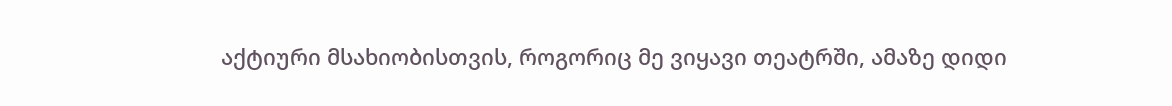აქტიური მსახიობისთვის, როგორიც მე ვიყავი თეატრში, ამაზე დიდი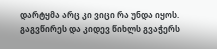დარტყმა არც კი ვიცი რა უნდა იყოს. გაგვწირეს და კიდევ წიხლს გვაჭერს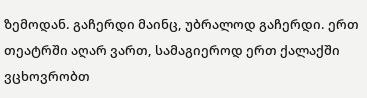ზემოდან. გაჩერდი მაინც, უბრალოდ გაჩერდი. ერთ თეატრში აღარ ვართ, სამაგიეროდ ერთ ქალაქში ვცხოვრობთ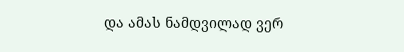და ამას ნამდვილად ვერ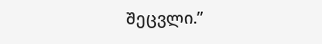შეცვლი.”